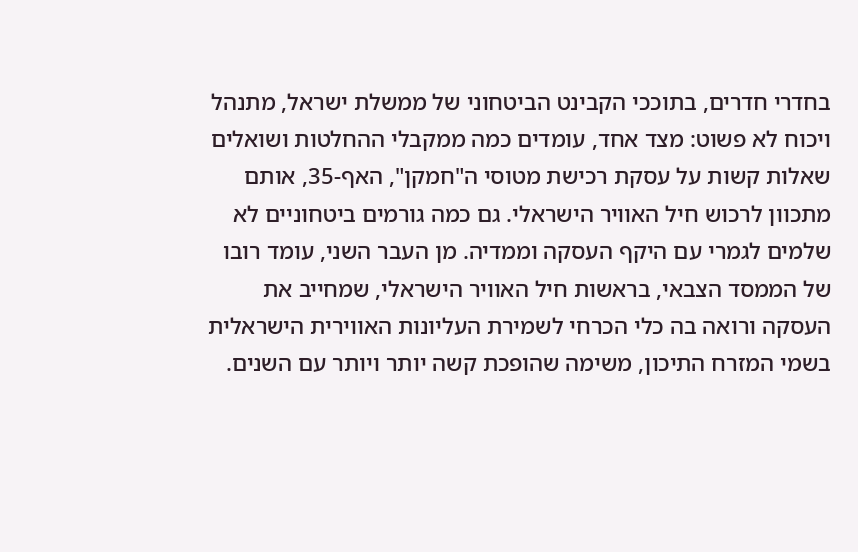בחדרי חדרים, בתוככי הקבינט הביטחוני של ממשלת ישראל, מתנהל ויכוח לא פשוט: מצד אחד, עומדים כמה ממקבלי ההחלטות ושואלים שאלות קשות על עסקת רכישת מטוסי ה"חמקן", האף-35, אותם מתכוון לרכוש חיל האוויר הישראלי. גם כמה גורמים ביטחוניים לא שלמים לגמרי עם היקף העסקה וממדיה. מן העבר השני, עומד רובו של הממסד הצבאי, בראשות חיל האוויר הישראלי, שמחייב את העסקה ורואה בה כלי הכרחי לשמירת העליונות האווירית הישראלית בשמי המזרח התיכון, משימה שהופכת קשה יותר ויותר עם השנים.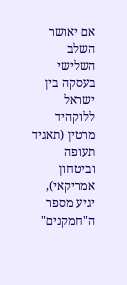אם יאושר השלב השלישי בעסקה בין ישראל ללוקהיד מרטין (תאגיד תעופה וביטחון אמריקאי), יגיע מספר ה"חמקנים"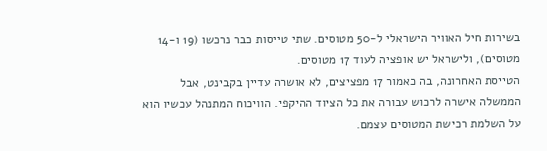בשירות חיל האוויר הישראלי ל-50 מטוסים. שתי טייסות כבר נרכשו (19 ו-14 מטוסים), ולישראל יש אופציה לעוד 17 מטוסים.
הטייסת האחרונה, בה כאמור 17 מפציצים, לא אושרה עדיין בקבינט, אבל הממשלה אישרה לרכוש עבורה את כל הציוד ההיקפי. הוויכוח המתנהל עכשיו הוא על השלמת רכישת המטוסים עצמם.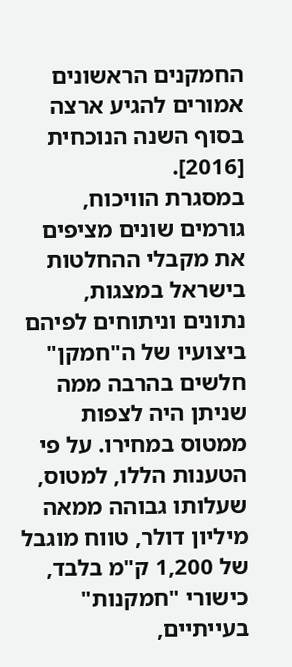החמקנים הראשונים אמורים להגיע ארצה בסוף השנה הנוכחית [2016].
במסגרת הוויכוח, גורמים שונים מציפים את מקבלי ההחלטות בישראל במצגות, נתונים וניתוחים לפיהם ביצועיו של ה"חמקן" חלשים בהרבה ממה שניתן היה לצפות ממטוס במחירו. על פי הטענות הללו, למטוס, שעלותו גבוהה ממאה מיליון דולר, טווח מוגבל של 1,200 ק"מ בלבד, כישורי "חמקנות" בעייתיים,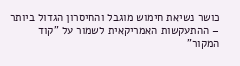כושר נשיאת חימוש מוגבל והחיסרון הגדול ביותר – ההתעקשות האמריקאית לשמור על "קוד המקור"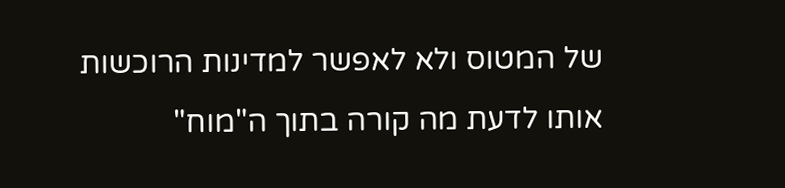של המטוס ולא לאפשר למדינות הרוכשות אותו לדעת מה קורה בתוך ה"מוח"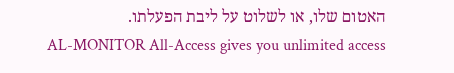האטום שלו, או לשלוט על ליבת הפעלתו.
AL-MONITOR All-Access gives you unlimited access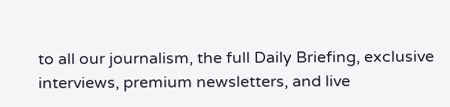to all our journalism, the full Daily Briefing, exclusive interviews, premium newsletters, and live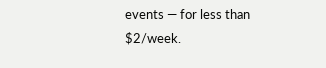events — for less than $2/week.